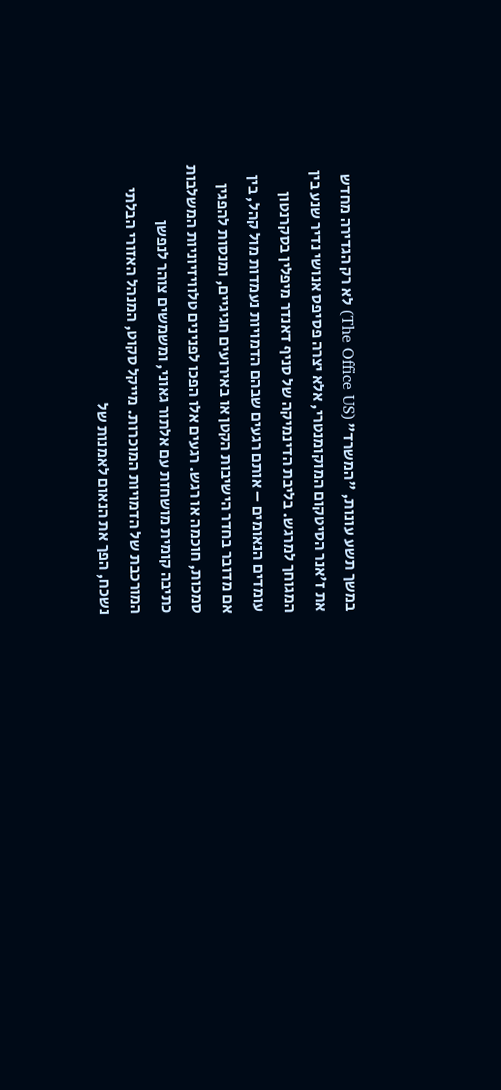במשך תשע עונות, "המשרד" (The Office US) לא רק הגדירה מחדש את ז'אנר הסיטקום המוקומנטרי, אלא יצרה פסיפס אנושי נדיר שנע בין המגוחך למרגש. בליבת הדינמיקה של סניף דאנדר מיפלין בסקרנטון עומדים הנאומים – אותם רגעים שבהם הדמויות נעמדות מול קהל, בין אם מדובר בחדר הישיבות הקטן או באירועים חגיגיים, ומנסות להפגין סמכות, חוכמה או רגש. רגעים אלו הפכו לפנינים טלוויזיוניות המשלבות כתיבה קומית מושחזת עם אלתור גאוני, ומשמשים צוהר לנפשן המורכבת של הדמויות המוכרות. מייקל סקוט, המנהל האזורי הבלתי נשכח, הפך את הנאום לאמנות של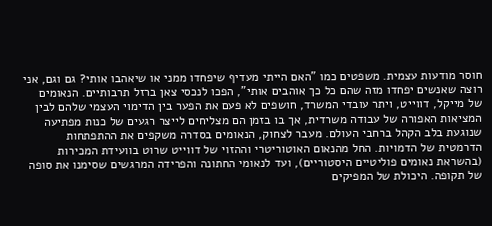חוסר מודעות עצמית. משפטים כמו "האם הייתי מעדיף שיפחדו ממני או שיאהבו אותי? גם וגם, אני רוצה שאנשים יפחדו מזה שהם כל כך אוהבים אותי", הפכו לנכסי צאן ברזל תרבותיים. הנאומים של מייקל, דווייט, ויתר עובדי המשרד, חושפים לא פעם את הפער בין הדימוי העצמי שלהם לבין המציאות האפורה של עבודה משרדית, אך בו בזמן הם מצליחים לייצר רגעים של כנות מפתיעה שנוגעת בלב הקהל ברחבי העולם. מעבר לצחוק, הנאומים בסדרה משקפים את ההתפתחות הדרמטית של הדמויות. החל מהנאום האוטוריטרי וההזוי של דווייט שרוט בוועידת המכירות (בהשראת נאומים פוליטיים היסטוריים), ועד לנאומי החתונה והפרידה המרגשים שסימנו את סופה של תקופה. היכולת של המפיקים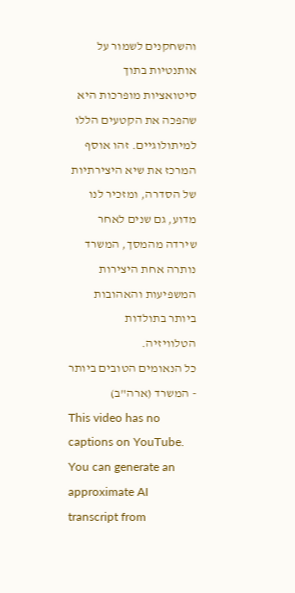והשחקנים לשמור על אותנטיות בתוך סיטואציות מופרכות היא שהפכה את הקטעים הללו למיתולוגיים. זהו אוסף המרכז את שיא היצירתיות של הסדרה, ומזכיר לנו מדוע, גם שנים לאחר שירדה מהמסך, המשרד נותרה אחת היצירות המשפיעות והאהובות ביותר בתולדות הטלוויזיה.
כל הנאומים הטובים ביותר - המשרד (ארה"ב)
This video has no captions on YouTube.
You can generate an approximate AI transcript from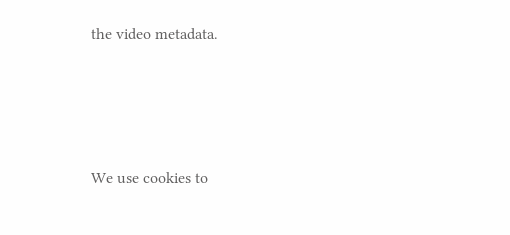the video metadata.




We use cookies to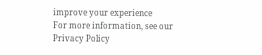improve your experience
For more information, see our Privacy Policy